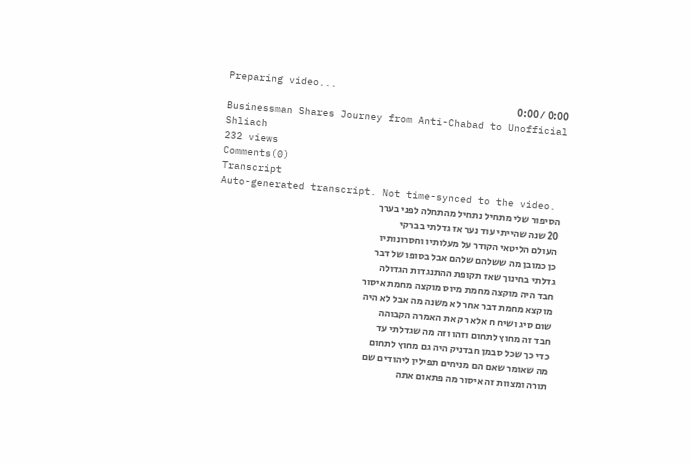Preparing video...
0:00 / 0:00
Businessman Shares Journey from Anti-Chabad to Unofficial Shliach
232 views
Comments(0)
Transcript
Auto-generated transcript. Not time-synced to the video.
הסיפור שלי מתחיל נתחיל מהתחלה לפני בערך
20 שנה שהייתי עוד נער אז גדלתי בברקי
העולם הליטאי הקודר על מעלותיו וחסרונותיו
כן כמובן מה ששלהם שלהם אבל בסופו של דבר
גדלתי בחינוך שאז תקופת ההתנגדות הגדולה
חבד היה מוקצה מחמת מיוס מוקצה מחמת איסור
מוקצא מחמת דבר אחר לא משנה מה אבל לא היה
שום סיג ושיח ח אלא רק את האמרה הקבוהה
חבד זה מחוץ לתחום וזהו וזה מה שגדלתי עד
כדי כך שכל סבמן חבדניק היה גם מחוץ לתחום
מה שאומר שאם הם מניחים תפילין ליהודים שם
תורה ומצוות זה איסור מה פתאום אתה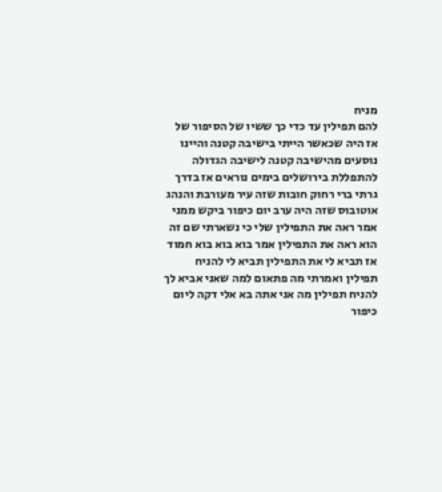מניח
להם תפילין עד כדי כך ששיו של הסיפור של
אז היה שכאשר הייתי בישיבה קטנה והיינו
נוסעים מהישיבה קטנה לישיבה הגדולה
להתפללת בירושלים בימים נוראים אז בדרך
גרתי ברי רחוק חובות שזה עיר מעורבת והנהג
אוטובוס שזה היה ערב יום כיפור ביקש ממני
אמר ראה את התפילין שלי כי נשארתי שם זה
הוא ראה את התפילין אמר בוא בוא בוא חמוד
אז תביא לי את התפילין תביא לי להניח
תפילין ואמרתי מה פתאום למה שאני אביא לך
להניח תפילין מה אני אתה בא אלי דקה ליום
כיפור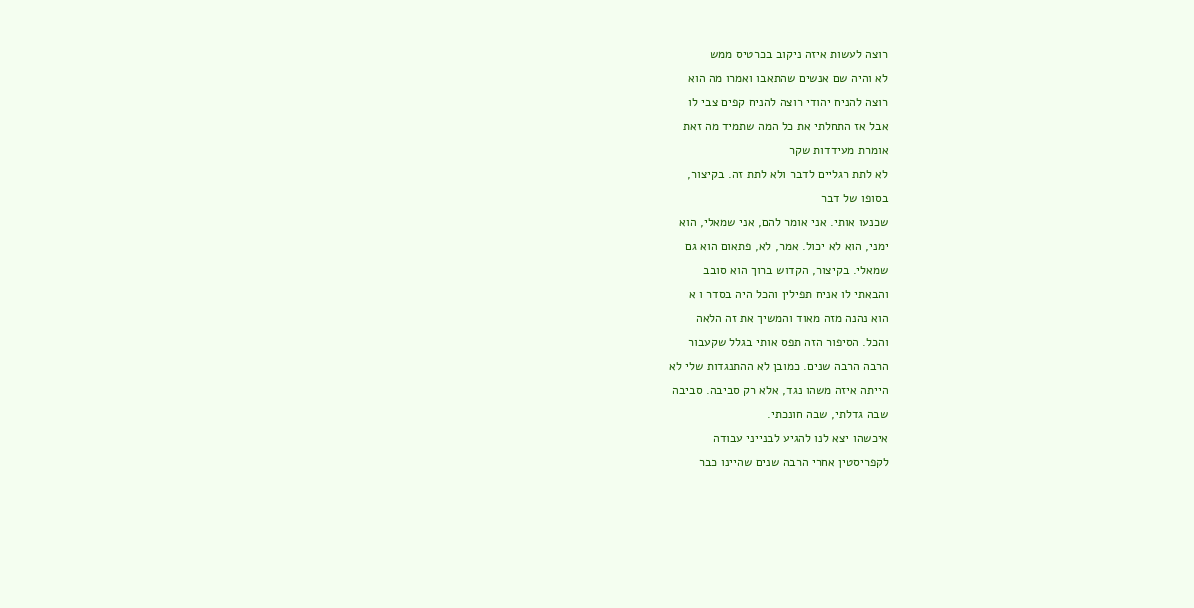רוצה לעשות איזה ניקוב בכרטיס ממש
לא והיה שם אנשים שהתאבו ואמרו מה הוא
רוצה להניח יהודי רוצה להניח קפים צבי לו
אבל אז התחלתי את כל המה שתמיד מה זאת
אומרת מעידדות שקר
לא לתת רגליים לדבר ולא לתת זה. בקיצור,
בסופו של דבר
שכנעו אותי. אני אומר להם, אני שמאלי, הוא
ימני, הוא לא יכול. אמר, לא, פתאום הוא גם
שמאלי. בקיצור, הקדוש ברוך הוא סובב
והבאתי לו אניח תפילין והכל היה בסדר ו א
הוא נהנה מזה מאוד והמשיך את זה הלאה
והכל. הסיפור הזה תפס אותי בגלל שקעבור
הרבה הרבה שנים. כמובן לא ההתנגדות שלי לא
הייתה איזה משהו נגד, אלא רק סביבה. סביבה
שבה גדלתי, שבה חונכתי.
איכשהו יצא לנו להגיע לבנייני עבודה
לקפריסטין אחרי הרבה שנים שהיינו כבר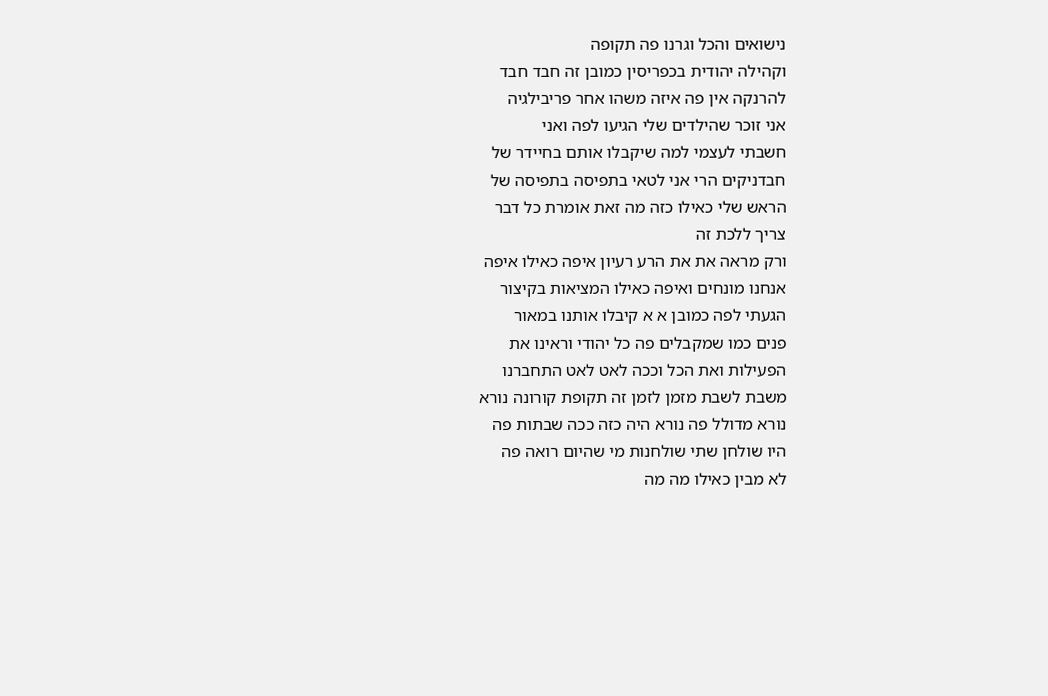נישואים והכל וגרנו פה תקופה
וקהילה יהודית בכפריסין כמובן זה חבד חבד
להרנקה אין פה איזה משהו אחר פריבילגיה
אני זוכר שהילדים שלי הגיעו לפה ואני
חשבתי לעצמי למה שיקבלו אותם בחיידר של
חבדניקים הרי אני לטאי בתפיסה בתפיסה של
הראש שלי כאילו כזה מה זאת אומרת כל דבר
צריך ללכת זה
ורק מראה את את הרע רעיון איפה כאילו איפה
אנחנו מונחים ואיפה כאילו המציאות בקיצור
הגעתי לפה כמובן א א קיבלו אותנו במאור
פנים כמו שמקבלים פה כל יהודי וראינו את
הפעילות ואת הכל וככה לאט לאט התחברנו
משבת לשבת מזמן לזמן זה תקופת קורונה נורא
נורא מדולל פה נורא היה כזה ככה שבתות פה
היו שולחן שתי שולחנות מי שהיום רואה פה
לא מבין כאילו מה מה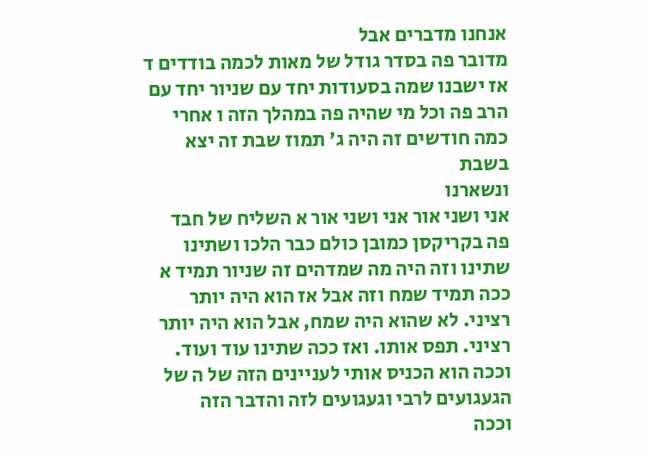אנחנו מדברים אבל
מדובר פה בסדר גודל של מאות לכמה בודדים ד
אז ישבנו שמה בסעודות יחד עם שניור יחד עם
הרב פה וכל מי שהיה פה במהלך הזה ו אחרי
כמה חודשים זה היה ג' תמוז שבת זה יצא
בשבת
ונשארנו
אני ושני אור אני ושני אור א השליח של חבד
פה בקריקסן כמובן כולם כבר הלכו ושתינו
שתינו וזה היה מה שמדהים זה שניור תמיד א
ככה תמיד שמח וזה אבל אז הוא היה יותר
רציני. לא שהוא היה שמח, אבל הוא היה יותר
רציני. תפס אותו. ואז ככה שתינו עוד ועוד.
וככה הוא הכניס אותי לעניינים הזה של ה של
הגעגועים לרבי וגעגועים לזה והדבר הזה
וככה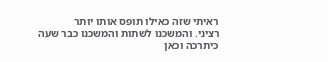ראיתי שזה כאילו תופס אותו יותר
רציני. והמשכנו לשתות והמשכנו כבר שעה
כיתרכה וכאן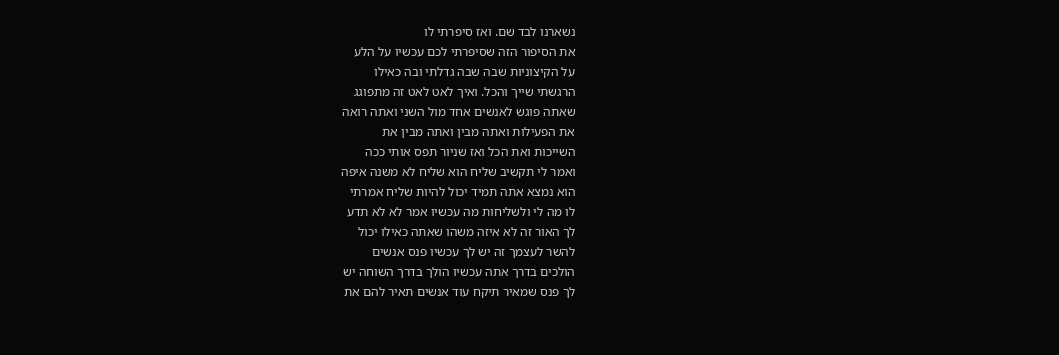נשארנו לבד שם. ואז סיפרתי לו
את הסיפור הזה שסיפרתי לכם עכשיו על הלע
על הקיצוניות שבה שבה גדלתי ובה כאילו
הרגשתי שייך והכל. ואיך לאט לאט זה מתפוגג
שאתה פוגש לאנשים אחד מול השני ואתה רואה
את הפעילות ואתה מבין ואתה מבין את
השייכות ואת הכל ואז שניור תפס אותי ככה
ואמר לי תקשיב שליח הוא שליח לא משנה איפה
הוא נמצא אתה תמיד יכול להיות שליח אמרתי
לו מה לי ולשליחות מה עכשיו אמר לא לא תדע
לך האור זה לא איזה משהו שאתה כאילו יכול
להשר לעצמך זה יש לך עכשיו פנס אנשים
הולכים בדרך אתה עכשיו הולך בדרך השוחה יש
לך פנס שמאיר תיקח עוד אנשים תאיר להם את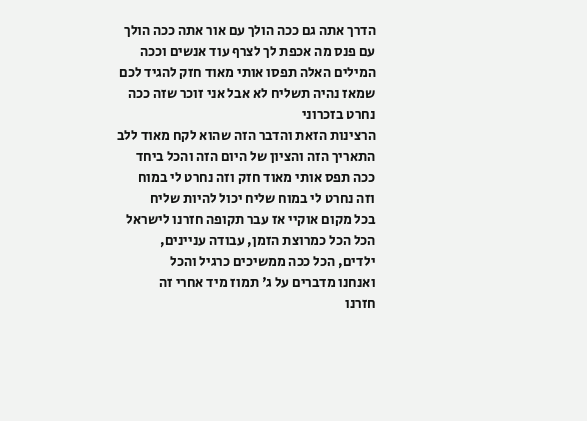הדרך אתה גם ככה הולך עם אור אתה ככה הולך
עם פנס מה אכפת לך לצרף עוד אנשים וככה
המילים האלה תפסו אותי מאוד חזק להגיד לכם
שמאז נהיה תשליח לא אבל אני זוכר שזה ככה
נחרט בזכרוני
הרצינות הזאת והדבר הזה שהוא לקח מאוד ללב
התאריך הזה והציון של היום הזה והכל ביחד
ככה תפס אותי מאוד חזק וזה נחרט לי במוח
וזה נחרט לי במוח שליח יכול להיות שליח
בכל מקום אוקיי אז עבר תקופה חזרנו לישראל
הכל הכל כמרוצת הזמן, עבודה עניינים,
ילדים, הכל ככה ממשיכים כרגיל והכל
ואנחנו מדברים על ג' תמוז מיד אחרי זה
חזרנו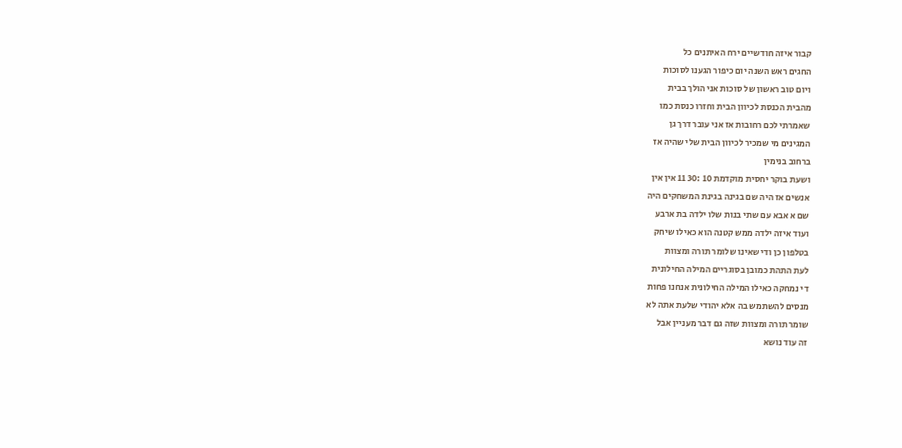קבור איזה חודשיים ירח האיתנים כל
החגים ראש השנה יום כיפור הגענו לסוכות
ויום טוב ראשון של סוכות אני הולך בבית
מהבית הכנסת לכיוון הבית וחזרו כנסת כמו
שאמרתי לכם רחובות אז אני עובר דרך גן
המגינים מי שמכיר לכיוון הבית שלי שהיה אז
ברחוב בנימין
ושעת בוקר יחסית מוקדמת 10 :30 11 אין אין
אנשים אז היה שם בגינה בגינת המשחקים היה
שם א אבא עם שתי בנות שלו ילדה בת ארבע
ועוד איזה ילדה ממש קטנה הוא כאילו שיחק
בטלפון כן ודי שאינו שלומר תורה ומצוות
לעת התהת כמובן בסוגריים המילה החילונית
די נמחקה כאילו המילה החילונית אנחנו פחות
מנסים להשתמש בה אלא יהודי שלעת אתה לא
שומר תורה ומצוות שזה גם דבר מעניין אבל
זה עוד נושא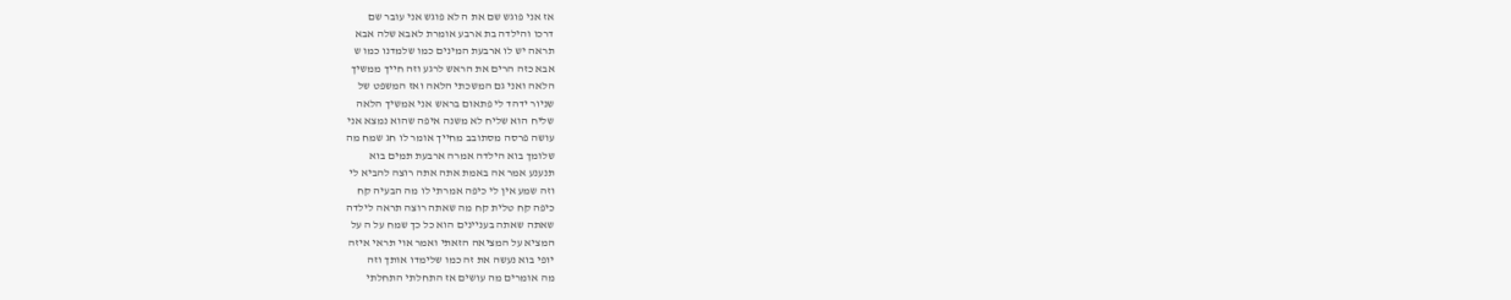אז אני פוגש שם את ה לא פוגש אני עובר שם
דרכו והילדה בת ארבע אומרת לאבא שלה אבא
תראה יש לו ארבעת המינים כמו שלמדנו כמו ש
אבא כזה הרים את הראש לרגע וזה חייך ממשיך
הלאה ואני גם המשכתי הלאה ואז המשפט של
שניור ידהד לי פתאום בראש אני אמשיך הלאה
שליח הוא שליח לא משנה איפה שהוא נמצא אני
עושה פרסה מסתובב מחייך אומר לו חג שמח מה
שלומך בוא הילדה אמרה ארבעת תמים בוא
תנענע אמר אה באמת אתה אתה רוצה להביא לי
וזה שמע אין לי כיפה אמרתי לו מה הבעיה קח
כיפה קח טלית קח מה שאתה רוצה תראה לילדה
שאתה שאתה בעניינים הוא כל כך שמח על ה על
המציא על המציאה הזאתי ואמר אוי תראי איזה
יופי בוא נעשה את זה כמו שלימדו אותך וזה
מה אומרים מה עושים אז התחלתי התחלתי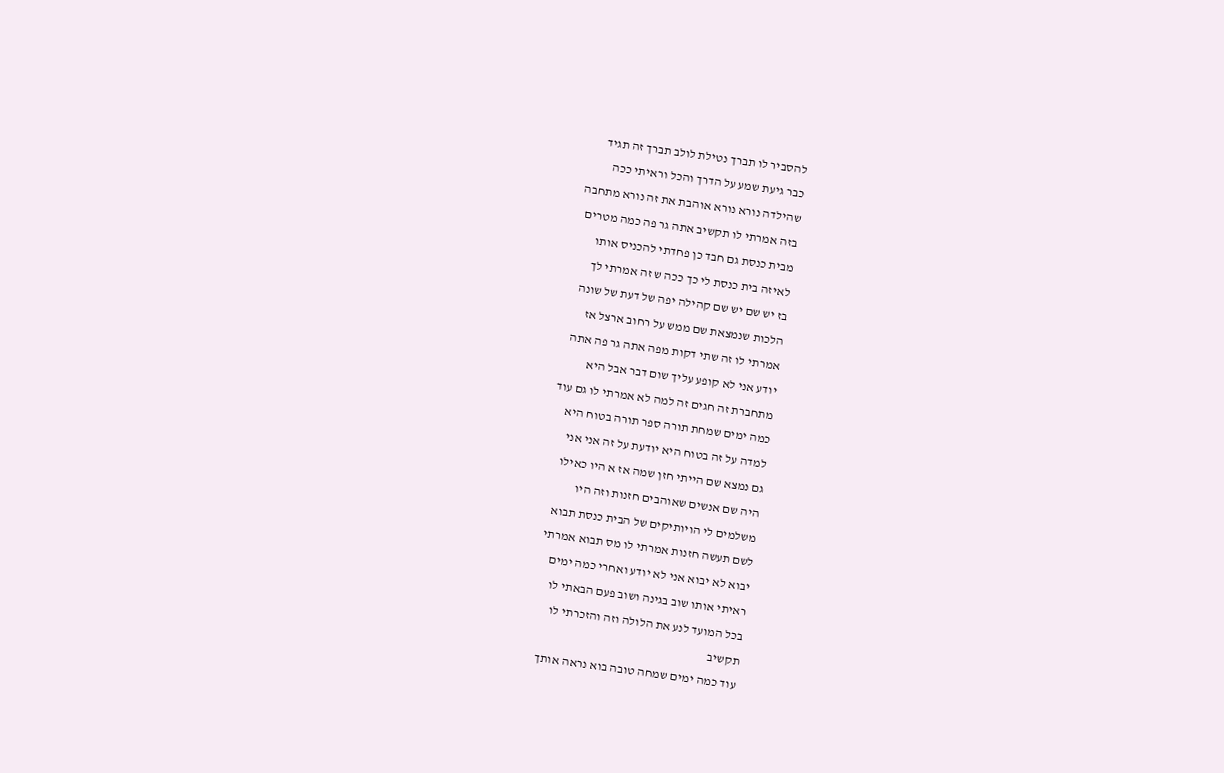להסביר לו תברך נטילת לולב תברך זה תגיד
כבר גיעת שמע על הדרך והכל וראיתי ככה
שהילדה נורא נורא אוהבת את זה נורא מתחבה
בזה אמרתי לו תקשיב אתה גר פה כמה מטרים
מבית כנסת גם חבד כן פחדתי להכניס אותו
לאיזה בית כנסת לי כך ככה ש זה אמרתי לך
בז יש שם יש שם קהילה יפה של דעת של שונה
הלכות שנמצאת שם ממש על רחוב ארצל אז
אמרתי לו זה שתי דקות מפה אתה גר פה אתה
יודע אני לא קופע עליך שום דבר אבל היא
מתחברת זה חגים זה למה לא אמרתי לו גם עוד
כמה ימים שמחת תורה ספר תורה בטוח היא
למדה על זה בטוח היא יודעת על זה אני אני
גם נמצא שם הייתי חזן שמה אז א היו כאילו
היה שם אנשים שאוהבים חזנות וזה היו
משלמים לי הויותיקים של הבית כנסת תבוא
לשם תעשה חזנות אמרתי לו מס תבוא אמרתי
יבוא לא יבוא אני לא יודע ואחרי כמה ימים
ראיתי אותו שוב בגינה ושוב פעם הבאתי לו
בכל המועד לנע את הלולה וזה והזכרתי לו
תקשיב
עוד כמה ימים שמחה טובה בוא נראה אותך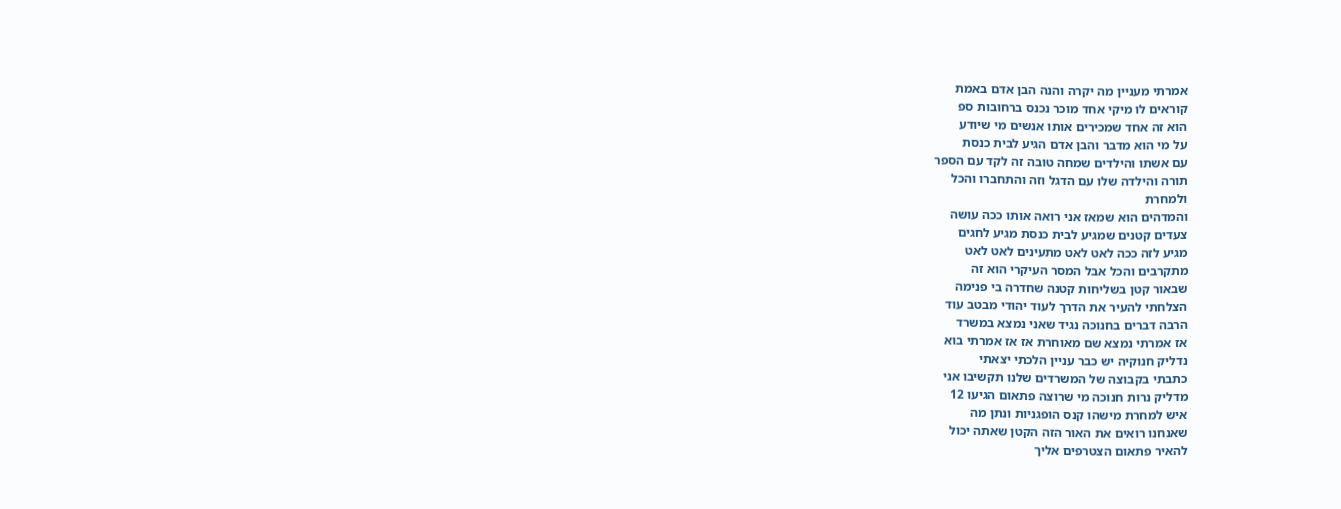אמרתי מעניין מה יקרה והנה הבן אדם באמת
קוראים לו מיקי אחד מוכר נכנס ברחובות ספ
הוא זה אחד שמכירים אותו אנשים מי שיודע
על מי הוא מדבר והבן אדם הגיע לבית כנסת
עם אשתו והילדים שמחה טובה זה לקד עם הספר
תורה והילדה שלו עם הדגל וזה והתחברו והכל
ולמחרת
והמדהים הוא שמאז אני רואה אותו ככה עושה
צעדים קטנים שמגיע לבית כנסת מגיע לחגים
מגיע לזה ככה לאט לאט מתעינים לאט לאט
מתקרבים והכל אבל המסר העיקרי הוא זה
שבאור קטן בשליחות קטנה שחדרה בי פנימה
הצלחתי להעיר את הדרך לעוד יהודי מבטב עוד
הרבה דברים בחנוכה נגיד שאני נמצא במשרד
אז אמרתי נמצא שם מאוחרת אז אז אמרתי בוא
נדליק חנוקיה יש כבר עניין הלכתי יצאתי
כתבתי בקבוצה של המשרדים שלנו תקשיבו אני
מדליק נרות חנוכה מי שרוצה פתאום הגיעו 12
איש למחרת מישהו קנס הופגניות ונתן מה
שאנחנו רואים את האור הזה הקטן שאתה יכול
להאיר פתאום הצטרפים אליך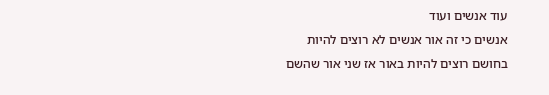עוד אנשים ועוד
אנשים כי זה אור אנשים לא רוצים להיות
בחושם רוצים להיות באור אז שני אור שהשם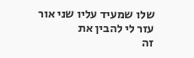שלו שמעיד עליו שני אור עזר לי להבין את
זה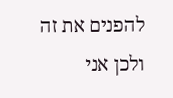להפנים את זה ולכן אני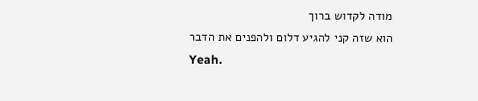מודה לקדוש ברוך
הוא שזה קני להגיע דלום ולהפנים את הדבר
Yeah.